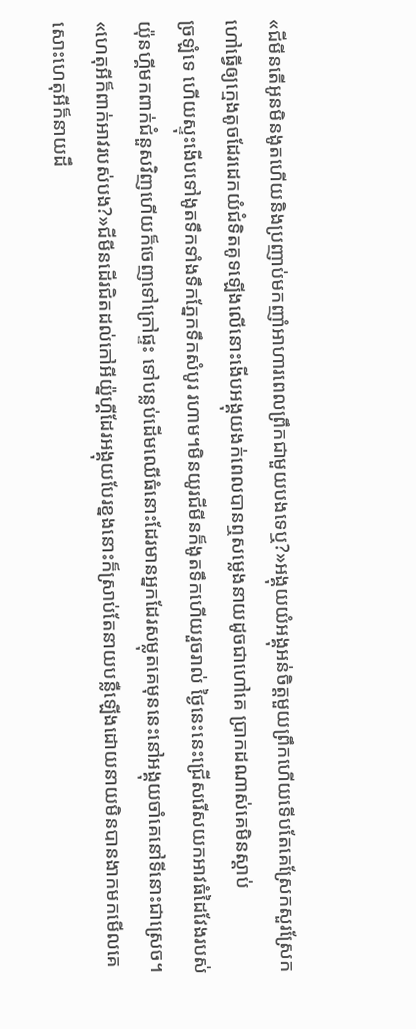«ជីមីនតើអូនមិនងូតហើយនិងប្រញាប់មកញាំអាហារពេលព្រឹកជាមួយបងទេឬ?»អង្គុយយំអង្គុអន់ចិត្តមួយព្រឹកហើយទើបតែគេស្រែកសួរស្រែកហៅធ្វើឲ្យក្មេងតូចដែរដេកយំជំទិតគូទឡើងលើនោះងើបអង្គុយងក់ពេលបានឮសម្លេងនាយដូចជាហៅគេ ប្រាកដណាស់គេមិនស្ដាប់
ច្រឡំទេ ហើយស្ទុះងើបទៅងូតទឹកទាំងទឹកភ្នែកទឹកសំបូរ រហាម។មិនយូរជីមីនក៏ងូតទឹកហើយរួចរាល់ ថ្ងៃនេះនេះជ្រើសរើសយកអាវធំដៃវែងរបស់យ៉ុនហ្គីមកពាក់ជំនួសវិញហើយក៏ចេញទៅក្រៅផ្ទះ ទៅបន្លប់ដើមឈើធំនោះដែរមានអ្នកដែរសម្លុតគេមុននេះនៅអង្គុយចាំគេនៅទីនោះជាស្រេច។
«ហេតុអីក៏ពាក់អាវរបស់បង?»ជីមីនដើរជិតដល់កៅអីយ៉្នហ្គីដែរអង្គុយបែរខ្នងនោះក៏ស្រាប់តែនាយបន្លឺឡើងដោយនាយមិនបានងាកមកមើលគេសោះហេតុអីក៏នាយដឹ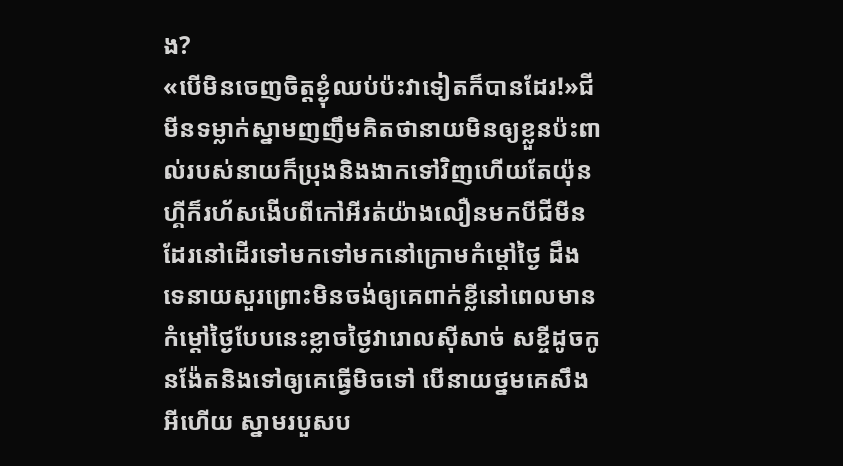ង?
«បើមិនចេញចិត្តខ្ងុំឈប់ប៉ះវាទៀតក៏បានដែរ!»ជីមីនទម្លាក់ស្នាមញញឹមគិតថានាយមិនឲ្យខ្លួនប៉ះពាល់របស់នាយក៏ប្រុងនិងងាកទៅវិញហើយតែយ៉ុនហ្គីក៏រហ័សងើបពីកៅអីរត់យ៉ាងលឿនមកបីជីមីនដែរនៅដើរទៅមកទៅមកនៅក្រោមកំម្ដៅថ្ងៃ ដឹងទេនាយសួរព្រោះមិនចង់ឲ្យគេពាក់ខ្លីនៅពេលមានកំម្ដៅថ្ងៃបែបនេះខ្លាចថ្ងៃវារោលសុីសាច់ សខ្ចីដូចកូនង៉ែតនិងទៅឲ្យគេធ្វើមិចទៅ បើនាយថ្នមគេសឹងអីហើយ ស្នាមរបួសប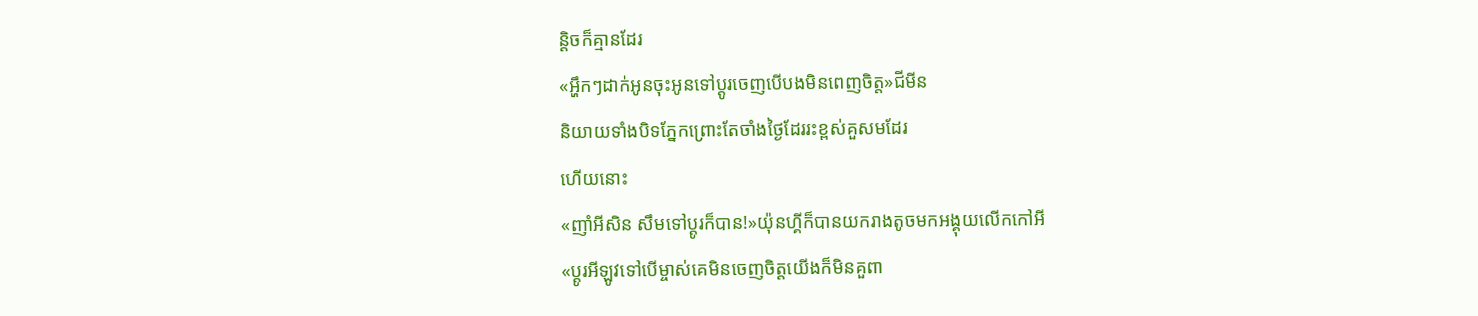ន្តិចក៏គ្មានដែរ
«អ្ហឹកៗដាក់អូនចុះអូនទៅប្ដូរចេញបើបងមិនពេញចិត្ត»ជីមីន
និយាយទាំងបិទភ្នែកព្រោះតែចាំងថ្ងៃដែររះខ្ពស់គួសមដែរ
ហើយនោះ
«ញាំអីសិន សឹមទៅប្ដូរក៏បាន!»យ៉ុនហ្គីក៏បានយករាងតូចមកអង្គុយលើកកៅអី
«ប្ដូរអីឡូវទៅបើម្ចាស់គេមិនចេញចិត្តយើងក៏មិនគួពា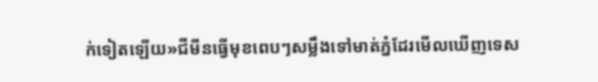ក់ទៀតឡើយ»ជីមីនធ្វើមុខពេបៗសម្លឹងទៅមាត់ភ្នំដែរមើលឃើញទេស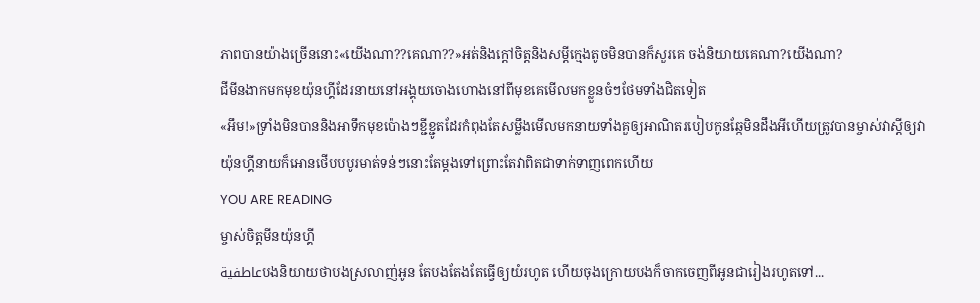ភាពបានយ៉ាងច្រើននោះ«យើងណា??គេណា??»អត់និងក្ដៅចិត្តនិងសម្ដីក្មេងតូចមិនបានក៏សួរគេ ចង់និយាយគេណា?យើងណា?
ជីមីនងាកមកមុខយ៉ុនហ្គីដែរនាយនៅអង្គុយចោងហោងនៅពីមុខគេមើលមកខ្លួនចំៗថែមទាំងជិតទៀត
«អឹម!»ទ្រាំងមិនបាននិងអាទឹកមុខប៉ោងៗខ្ជីខ្ជូតដែរកំពុងតែសម្លឹងមើលមកនាយទាំងគួឲ្យអាណិតរបៀបកូនឆ្កែមិនដឹងអីហើយត្រូវបានម្ចាស់វាស្ដីឲ្យវា
យ៉ុនហ្គីនាយក៏អោនថើបបបូរមាត់ទន់ៗនោះតែម្ដងទៅព្រោះតែវាពិតជាទាក់ទាញពេកហើយ
YOU ARE READING
ម្ចាស់ចិត្តមីនយ៉ុនហ្គី
عاطفيةបងនិយាយថាបងស្រលាញ់អូន តែបងតែងតែធ្វើឲ្យយំរហូត ហើយចុងក្រោយបងក៏ចាកចេញពីអូនជារៀងរហូតទៅ...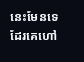នេះមែនទេដែរគេហៅ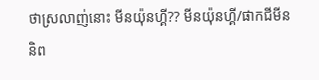ថាស្រលាញ់នោះ មីនយ៉ុនហ្គី?? មីនយ៉ុនហ្គី/ផាកជីមីន និព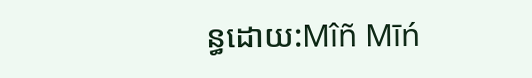ន្ធដោយ:Mîñ Mīń